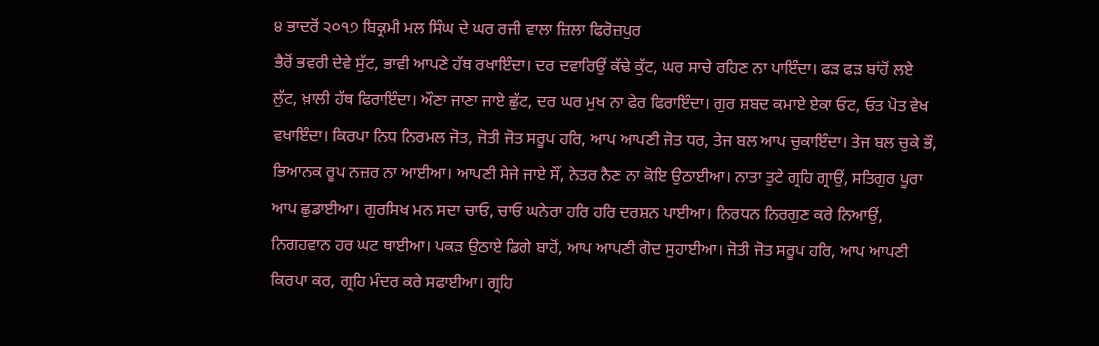੪ ਭਾਦਰੋਂ ੨੦੧੭ ਬਿਕ੍ਰਮੀ ਮਲ ਸਿੰਘ ਦੇ ਘਰ ਰਜੀ ਵਾਲਾ ਜ਼ਿਲਾ ਫਿਰੋਜ਼ਪੁਰ
ਭੈਰੋਂ ਭਵਰੀ ਦੇਵੇ ਸੁੱਟ, ਭਾਵੀ ਆਪਣੇ ਹੱਥ ਰਖਾਇੰਦਾ। ਦਰ ਦਵਾਰਿਉਂ ਕੱਢੇ ਕੁੱਟ, ਘਰ ਸਾਚੇ ਰਹਿਣ ਨਾ ਪਾਇੰਦਾ। ਫੜ ਫੜ ਬਾਂਹੋਂ ਲਏ ਲੁੱਟ, ਖ਼ਾਲੀ ਹੱਥ ਫਿਰਾਇੰਦਾ। ਔਣਾ ਜਾਣਾ ਜਾਏ ਛੁੱਟ, ਦਰ ਘਰ ਮੁਖ ਨਾ ਫੇਰ ਫਿਰਾਇੰਦਾ। ਗੁਰ ਸ਼ਬਦ ਕਮਾਏ ਏਕਾ ਓਟ, ਓਤ ਪੋਤ ਵੇਖ ਵਖਾਇੰਦਾ। ਕਿਰਪਾ ਨਿਧ ਨਿਰਮਲ ਜੋਤ, ਜੋਤੀ ਜੋਤ ਸਰੂਪ ਹਰਿ, ਆਪ ਆਪਣੀ ਜੋਤ ਧਰ, ਤੇਜ ਬਲ ਆਪ ਚੁਕਾਇੰਦਾ। ਤੇਜ ਬਲ ਚੁਕੇ ਭੌ, ਭਿਆਨਕ ਰੂਪ ਨਜ਼ਰ ਨਾ ਆਈਆ। ਆਪਣੀ ਸੇਜੇ ਜਾਏ ਸੌਂ, ਨੇਤਰ ਨੈਣ ਨਾ ਕੋਇ ਉਠਾਈਆ। ਨਾਤਾ ਤੁਟੇ ਗ੍ਰਹਿ ਗ੍ਰਾਉਂ, ਸਤਿਗੁਰ ਪੂਰਾ ਆਪ ਛੁਡਾਈਆ। ਗੁਰਸਿਖ ਮਨ ਸਦਾ ਚਾਓ, ਚਾਓ ਘਨੇਰਾ ਹਰਿ ਹਰਿ ਦਰਸ਼ਨ ਪਾਈਆ। ਨਿਰਧਨ ਨਿਰਗੁਣ ਕਰੇ ਨਿਆਉਂ, ਨਿਗਹਵਾਨ ਹਰ ਘਟ ਥਾਈਆ। ਪਕੜ ਉਠਾਏ ਡਿਗੇ ਬਾਹੋਂ, ਆਪ ਆਪਣੀ ਗੋਦ ਸੁਹਾਈਆ। ਜੋਤੀ ਜੋਤ ਸਰੂਪ ਹਰਿ, ਆਪ ਆਪਣੀ ਕਿਰਪਾ ਕਰ, ਗ੍ਰਹਿ ਮੰਦਰ ਕਰੇ ਸਫਾਈਆ। ਗ੍ਰਹਿ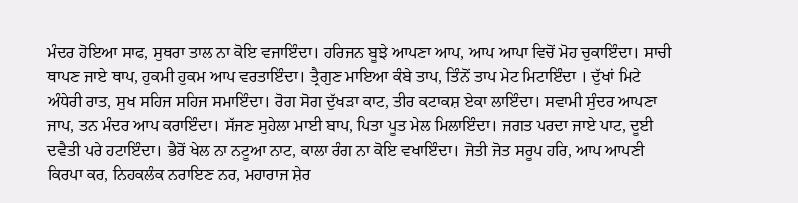ਮੰਦਰ ਹੋਇਆ ਸਾਫ, ਸੁਥਰਾ ਤਾਲ ਨਾ ਕੋਇ ਵਜਾਇੰਦਾ। ਹਰਿਜਨ ਬੂਝੇ ਆਪਣਾ ਆਪ, ਆਪ ਆਪਾ ਵਿਚੋਂ ਮੋਹ ਚੁਕਾਇੰਦਾ। ਸਾਚੀ ਥਾਪਣ ਜਾਏ ਥਾਪ, ਹੁਕਮੀ ਹੁਕਮ ਆਪ ਵਰਤਾਇੰਦਾ। ਤ੍ਰੈਗੁਣ ਮਾਇਆ ਕੰਬੇ ਤਾਪ, ਤਿੰਨੋਂ ਤਾਪ ਮੇਟ ਮਿਟਾਇੰਦਾ । ਦੁੱਖਾਂ ਮਿਟੇ ਅੰਧੇਰੀ ਰਾਤ, ਸੁਖ ਸਹਿਜ ਸਹਿਜ ਸਮਾਇੰਦਾ। ਰੋਗ ਸੋਗ ਦੁੱਖੜਾ ਕਾਟ, ਤੀਰ ਕਟਾਕਸ਼ ਏਕਾ ਲਾਇੰਦਾ। ਸਵਾਮੀ ਸੁੰਦਰ ਆਪਣਾ ਜਾਪ, ਤਨ ਮੰਦਰ ਆਪ ਕਰਾਇੰਦਾ। ਸੱਜਣ ਸੁਹੇਲਾ ਮਾਈ ਬਾਪ, ਪਿਤਾ ਪੂਤ ਮੇਲ ਮਿਲਾਇੰਦਾ। ਜਗਤ ਪਰਦਾ ਜਾਏ ਪਾਟ, ਦੂਈ ਦਵੈਤੀ ਪਰੇ ਹਟਾਇੰਦਾ। ਭੈਰੋਂ ਖੇਲ ਨਾ ਨਟੂਆ ਨਾਟ, ਕਾਲਾ ਰੰਗ ਨਾ ਕੋਇ ਵਖਾਇੰਦਾ। ਜੋਤੀ ਜੋਤ ਸਰੂਪ ਹਰਿ, ਆਪ ਆਪਣੀ ਕਿਰਪਾ ਕਰ, ਨਿਹਕਲੰਕ ਨਰਾਇਣ ਨਰ, ਮਹਾਰਾਜ ਸ਼ੇਰ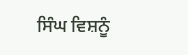ਸਿੰਘ ਵਿਸ਼ਨੂੰ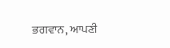ਭਗਵਾਨ, ਆਪਣੀ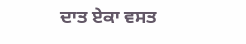ਦਾਤ ਏਕਾ ਵਸਤ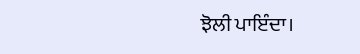ਝੋਲੀ ਪਾਇੰਦਾ।